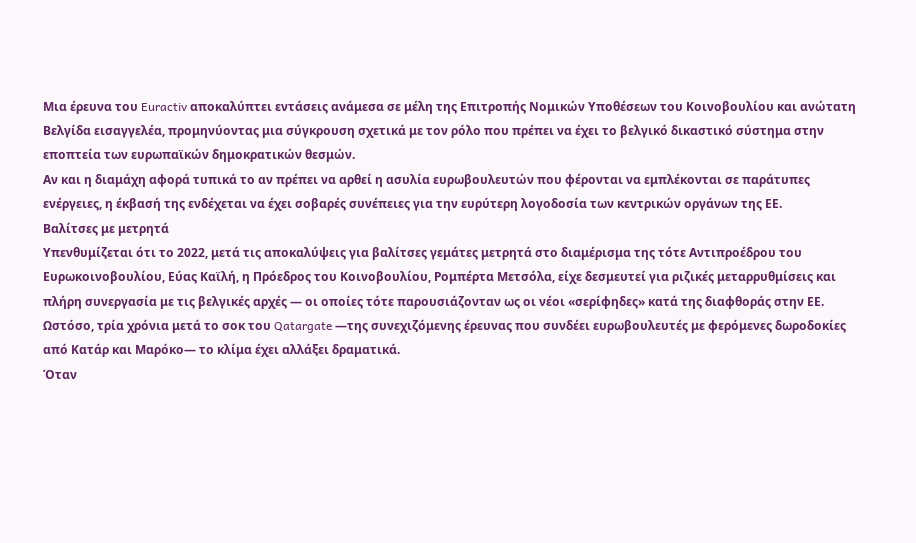Μια έρευνα του Euractiv αποκαλύπτει εντάσεις ανάμεσα σε μέλη της Επιτροπής Νομικών Υποθέσεων του Κοινοβουλίου και ανώτατη Βελγίδα εισαγγελέα, προμηνύοντας μια σύγκρουση σχετικά με τον ρόλο που πρέπει να έχει το βελγικό δικαστικό σύστημα στην εποπτεία των ευρωπαϊκών δημοκρατικών θεσμών.
Αν και η διαμάχη αφορά τυπικά το αν πρέπει να αρθεί η ασυλία ευρωβουλευτών που φέρονται να εμπλέκονται σε παράτυπες ενέργειες, η έκβασή της ενδέχεται να έχει σοβαρές συνέπειες για την ευρύτερη λογοδοσία των κεντρικών οργάνων της ΕΕ.
Βαλίτσες με μετρητά
Υπενθυμίζεται ότι το 2022, μετά τις αποκαλύψεις για βαλίτσες γεμάτες μετρητά στο διαμέρισμα της τότε Αντιπροέδρου του Ευρωκοινοβουλίου, Εύας Καϊλή, η Πρόεδρος του Κοινοβουλίου, Ρομπέρτα Μετσόλα, είχε δεσμευτεί για ριζικές μεταρρυθμίσεις και πλήρη συνεργασία με τις βελγικές αρχές — οι οποίες τότε παρουσιάζονταν ως οι νέοι «σερίφηδες» κατά της διαφθοράς στην ΕΕ.
Ωστόσο, τρία χρόνια μετά το σοκ του Qatargate —της συνεχιζόμενης έρευνας που συνδέει ευρωβουλευτές με φερόμενες δωροδοκίες από Κατάρ και Μαρόκο— το κλίμα έχει αλλάξει δραματικά.
Όταν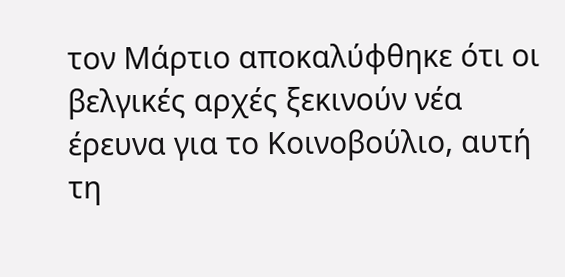τον Μάρτιο αποκαλύφθηκε ότι οι βελγικές αρχές ξεκινούν νέα έρευνα για το Κοινοβούλιο, αυτή τη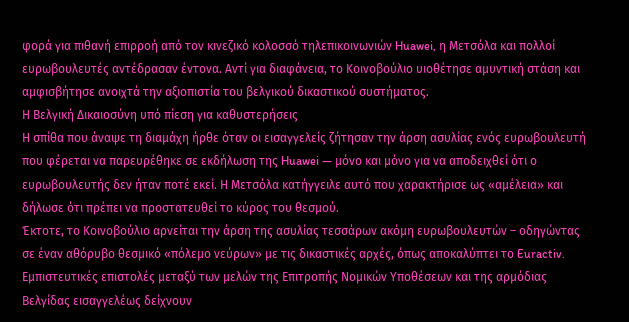φορά για πιθανή επιρροή από τον κινεζικό κολοσσό τηλεπικοινωνιών Huawei, η Μετσόλα και πολλοί ευρωβουλευτές αντέδρασαν έντονα. Αντί για διαφάνεια, το Κοινοβούλιο υιοθέτησε αμυντική στάση και αμφισβήτησε ανοιχτά την αξιοπιστία του βελγικού δικαστικού συστήματος.
Η Βελγική Δικαιοσύνη υπό πίεση για καθυστερήσεις
Η σπίθα που άναψε τη διαμάχη ήρθε όταν οι εισαγγελείς ζήτησαν την άρση ασυλίας ενός ευρωβουλευτή που φέρεται να παρευρέθηκε σε εκδήλωση της Huawei — μόνο και μόνο για να αποδειχθεί ότι ο ευρωβουλευτής δεν ήταν ποτέ εκεί. Η Μετσόλα κατήγγειλε αυτό που χαρακτήρισε ως «αμέλεια» και δήλωσε ότι πρέπει να προστατευθεί το κύρος του θεσμού.
Έκτοτε, το Κοινοβούλιο αρνείται την άρση της ασυλίας τεσσάρων ακόμη ευρωβουλευτών – οδηγώντας σε έναν αθόρυβο θεσμικό «πόλεμο νεύρων» με τις δικαστικές αρχές, όπως αποκαλύπτει το Euractiv.
Εμπιστευτικές επιστολές μεταξύ των μελών της Επιτροπής Νομικών Υποθέσεων και της αρμόδιας Βελγίδας εισαγγελέως δείχνουν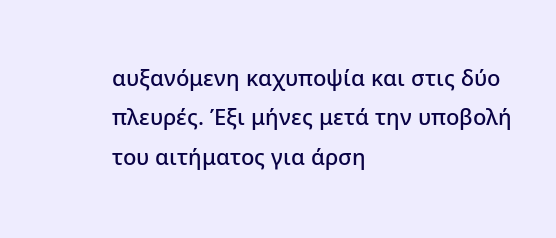αυξανόμενη καχυποψία και στις δύο πλευρές. Έξι μήνες μετά την υποβολή του αιτήματος για άρση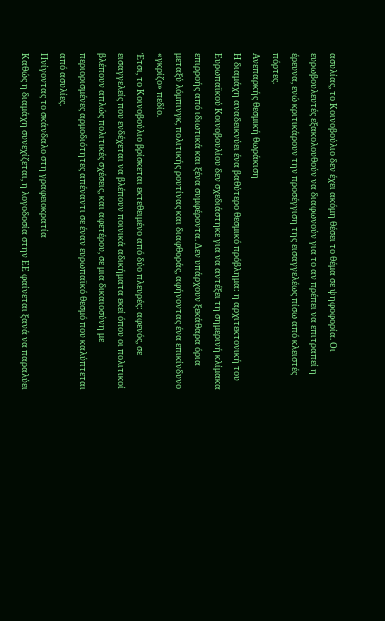ασυλίας, το Κοινοβούλιο δεν έχει ακόμη θέσει το θέμα σε ψηφοφορία. Οι ευρωβουλευτές εξακολουθούν να διαφωνούν για το αν πρέπει να επιτραπεί η έρευνα, ενώ κριτικάρουν την προσέγγιση της εισαγγελέως πίσω από κλειστές πόρτες.
Ανεπαρκής θεσμική θωράκιση
Η διαμάχη αναδεικνύει ένα βαθύτερο θεσμικό πρόβλημα: η αρχιτεκτονική του Ευρωπαϊκού Κοινοβουλίου δεν σχεδιάστηκε για να αντέξει τη σημερινή κλίμακα επιρροής από ιδιωτικά και ξένα συμφέροντα. Δεν υπάρχουν ξεκάθαρα όρια μεταξύ λόμπινγκ, πολιτικής ρουτίνας και διαφθοράς, αφήνοντας ένα επικίνδυνο «γκρίζο» πεδίο.
Έτσι, το Κοινοβούλιο βρίσκεται εκτεθειμένο από δύο πλευρές: αφενός, σε εισαγγελείς που ενδέχεται να βλέπουν ποινικά αδικήματα εκεί όπου οι πολιτικοί βλέπουν απλώς πολιτικές σχέσεις, και αφετέρου, σε μια δικαιοσύνη με περιορισμένες αρμοδιότητες απέναντι σε έναν ευρωπαϊκό θεσμό που καλύπτεται από ασυλίες.
Πνίγοντας το σκάνδαλο στη γραφειοκρατία
Καθώς η διαμάχη συνεχίζεται, η λογοδοσία στην ΕΕ φαίνεται ξανά να παραλύει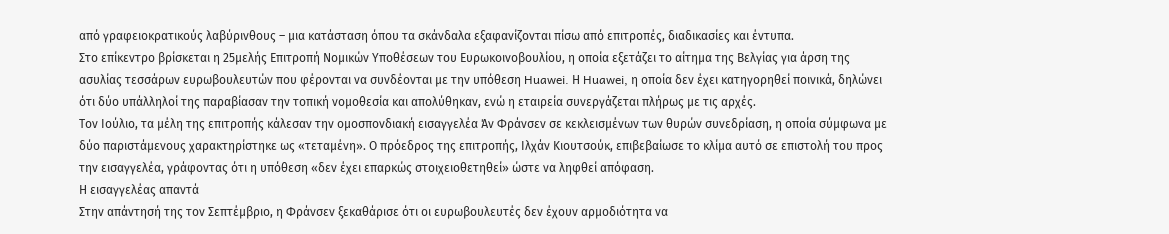από γραφειοκρατικούς λαβύρινθους – μια κατάσταση όπου τα σκάνδαλα εξαφανίζονται πίσω από επιτροπές, διαδικασίες και έντυπα.
Στο επίκεντρο βρίσκεται η 25μελής Επιτροπή Νομικών Υποθέσεων του Ευρωκοινοβουλίου, η οποία εξετάζει το αίτημα της Βελγίας για άρση της ασυλίας τεσσάρων ευρωβουλευτών που φέρονται να συνδέονται με την υπόθεση Huawei. Η Huawei, η οποία δεν έχει κατηγορηθεί ποινικά, δηλώνει ότι δύο υπάλληλοί της παραβίασαν την τοπική νομοθεσία και απολύθηκαν, ενώ η εταιρεία συνεργάζεται πλήρως με τις αρχές.
Τον Ιούλιο, τα μέλη της επιτροπής κάλεσαν την ομοσπονδιακή εισαγγελέα Άν Φράνσεν σε κεκλεισμένων των θυρών συνεδρίαση, η οποία σύμφωνα με δύο παριστάμενους χαρακτηρίστηκε ως «τεταμένη». Ο πρόεδρος της επιτροπής, Ιλχάν Κιουτσούκ, επιβεβαίωσε το κλίμα αυτό σε επιστολή του προς την εισαγγελέα, γράφοντας ότι η υπόθεση «δεν έχει επαρκώς στοιχειοθετηθεί» ώστε να ληφθεί απόφαση.
Η εισαγγελέας απαντά
Στην απάντησή της τον Σεπτέμβριο, η Φράνσεν ξεκαθάρισε ότι οι ευρωβουλευτές δεν έχουν αρμοδιότητα να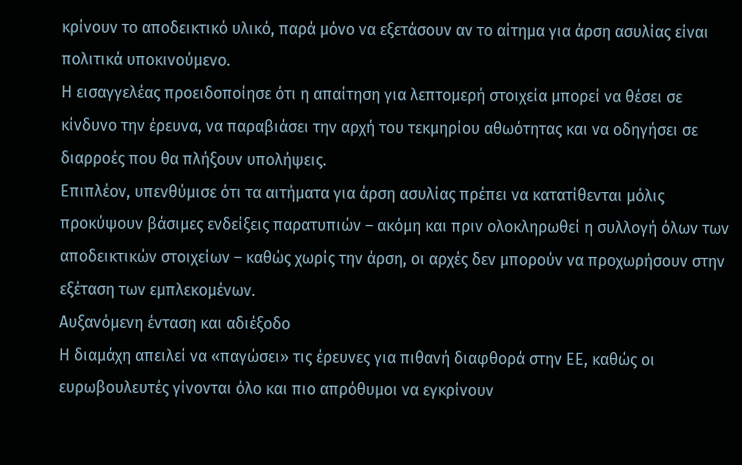κρίνουν το αποδεικτικό υλικό, παρά μόνο να εξετάσουν αν το αίτημα για άρση ασυλίας είναι πολιτικά υποκινούμενο.
Η εισαγγελέας προειδοποίησε ότι η απαίτηση για λεπτομερή στοιχεία μπορεί να θέσει σε κίνδυνο την έρευνα, να παραβιάσει την αρχή του τεκμηρίου αθωότητας και να οδηγήσει σε διαρροές που θα πλήξουν υπολήψεις.
Επιπλέον, υπενθύμισε ότι τα αιτήματα για άρση ασυλίας πρέπει να κατατίθενται μόλις προκύψουν βάσιμες ενδείξεις παρατυπιών – ακόμη και πριν ολοκληρωθεί η συλλογή όλων των αποδεικτικών στοιχείων – καθώς χωρίς την άρση, οι αρχές δεν μπορούν να προχωρήσουν στην εξέταση των εμπλεκομένων.
Αυξανόμενη ένταση και αδιέξοδο
Η διαμάχη απειλεί να «παγώσει» τις έρευνες για πιθανή διαφθορά στην ΕΕ, καθώς οι ευρωβουλευτές γίνονται όλο και πιο απρόθυμοι να εγκρίνουν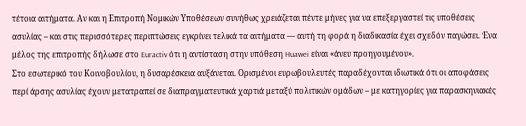τέτοια αιτήματα. Αν και η Επιτροπή Νομικών Υποθέσεων συνήθως χρειάζεται πέντε μήνες για να επεξεργαστεί τις υποθέσεις ασυλίας – και στις περισσότερες περιπτώσεις εγκρίνει τελικά τα αιτήματα — αυτή τη φορά η διαδικασία έχει σχεδόν παγώσει. Ένα μέλος της επιτροπής δήλωσε στο Euractiv ότι η αντίσταση στην υπόθεση Huawei είναι «άνευ προηγουμένου».
Στο εσωτερικό του Κοινοβουλίου, η δυσαρέσκεια αυξάνεται. Ορισμένοι ευρωβουλευτές παραδέχονται ιδιωτικά ότι οι αποφάσεις περί άρσης ασυλίας έχουν μετατραπεί σε διαπραγματευτικά χαρτιά μεταξύ πολιτικών ομάδων – με κατηγορίες για παρασκηνιακές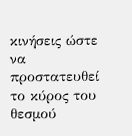κινήσεις ώστε να προστατευθεί το κύρος του θεσμού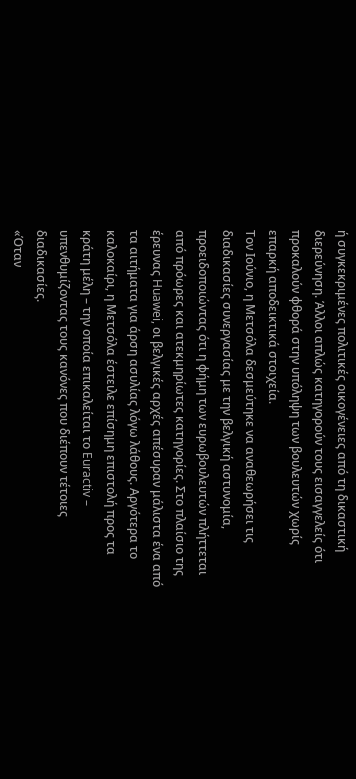ή συγκεκριμένες πολιτικές οικογένειες από τη δικαστική διερεύνηση. Άλλοι απλώς κατηγορούν τους εισαγγελείς ότι προκαλούν φθορά στην υπόληψη των βουλευτών χωρίς επαρκή αποδεικτικά στοιχεία.
Τον Ιούνιο, η Μετσόλα δεσμεύτηκε να αναθεωρήσει τις διαδικασίες συνεργασίας με την βελγική αστυνομία, προειδοποιώντας ότι η φήμη των ευρωβουλευτών πλήττεται από πρόωρες και ατεκμηρίωτες κατηγορίες. Στο πλαίσιο της έρευνας Huawei, οι βελγικές αρχές απέσυραν μάλιστα ένα από τα αιτήματα για άρση ασυλίας λόγω λάθους. Αργότερα το καλοκαίρι, η Μετσόλα έστειλε επίσημη επιστολή προς τα κράτη μέλη – την οποία επικαλείται το Euractiv – υπενθυμίζοντας τους κανόνες που διέπουν τέτοιες διαδικασίες.
«Όταν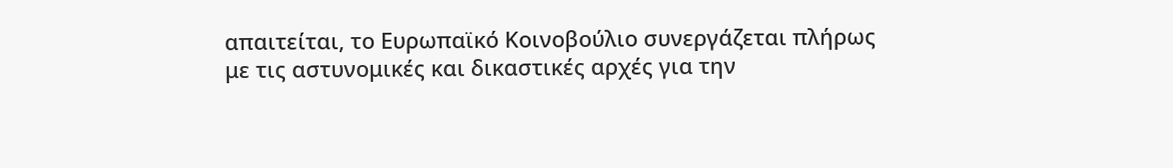απαιτείται, το Ευρωπαϊκό Κοινοβούλιο συνεργάζεται πλήρως με τις αστυνομικές και δικαστικές αρχές για την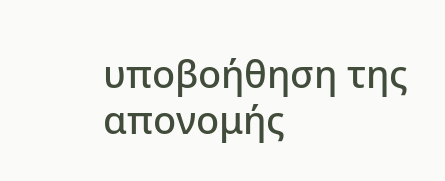υποβοήθηση της απονομής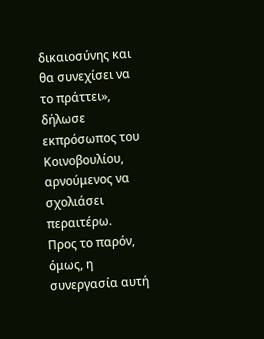δικαιοσύνης και θα συνεχίσει να το πράττει», δήλωσε εκπρόσωπος του Κοινοβουλίου, αρνούμενος να σχολιάσει περαιτέρω.
Προς το παρόν, όμως, η συνεργασία αυτή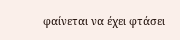φαίνεται να έχει φτάσει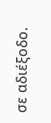σε αδιέξοδο.